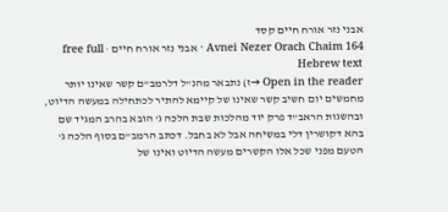אבני נזר אורח חיים קסד
Avnei Nezer Orach Chaim 164 · אבני נזר אורח חיים · free full Hebrew text
Open in the reader →ז) נתבאר מהנ"ל דלרמב"ם קשר שאינו יותר מחמשים יום חשיב קשר שאינו של קיימא להתיר לכתחילה במעשה הדיוט, ובהשגות הראב"ד פרק יוד מהלכות שבת הלכה ג' הובא בהרב המגיד שם בהא דקושרין דלי במשיחה אבל לא בחבל. דכתב הרמב"ם בסוף הלכה ג' הטעם מפני שכל אלו הקשרים מעשה הדיוט ואינו של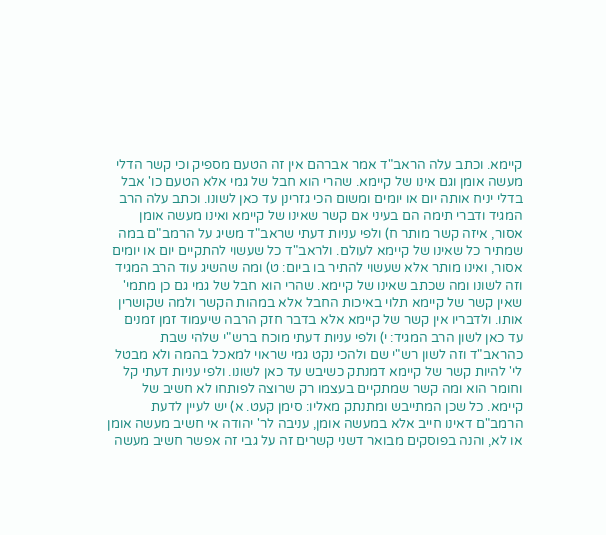קיימא. וכתב עלה הראב"ד אמר אברהם אין זה הטעם מספיק וכי קשר הדלי מעשה אומן וגם אינו של קיימא. שהרי הוא חבל של גמי אלא הטעם כו' אבל בדלי יניח אותה יום או יומים ומשום הכי גזרינן עד כאן לשונו. וכתב עלה הרב המגיד ודברי תימה הם בעיני אם קשר שאינו של קיימא ואינו מעשה אומן אסור, איזה קשר מותר ח) ולפי עניות דעתי שראב"ד משיג על הרמב"ם במה שמתיר כל שאינו של קיימא לעולם. ולראב"ד כל שעשוי להתקיים יום או יומים אסור, ואינו מותר אלא שעשוי להתיר בו ביום: ט) ומה שהשיג עוד הרב המגיד וזה לשונו ומה שכתב שאינו של קיימא. שהרי הוא חבל של גמי גם כן מתמי' שאין קשר של קיימא תלוי באיכות החבל אלא במהות הקשר ולמה שקושרין אותו. ולדבריו אין קשר של קיימא אלא בדבר חזק הרבה שיעמוד זמן זמנים עד כאן לשון הרב המגיד: י) ולפי עניות דעתי מוכח ברש"י שלהי שבת כהראב"ד וזה לשון רש"י שם ולהכי נקט גמי שראוי למאכל בהמה ולא מבטל לי' להיות קשר של קיימא דמנתק כשיבש עד כאן לשונו. ולפי עניות דעתי קל וחומר הוא ומה קשר שמתקיים בעצמו רק שרוצה לפותחו לא חשיב של קיימא. כל שכן המתייבש ומתנתק מאליו: סימן קעט. א) יש לעיין לדעת הרמב"ם דאינו חייב אלא במעשה אומן, עניבה לר' יהודה אי חשיב מעשה אומן או לא, והנה בפוסקים מבואר דשני קשרים זה על גבי זה אפשר חשיב מעשה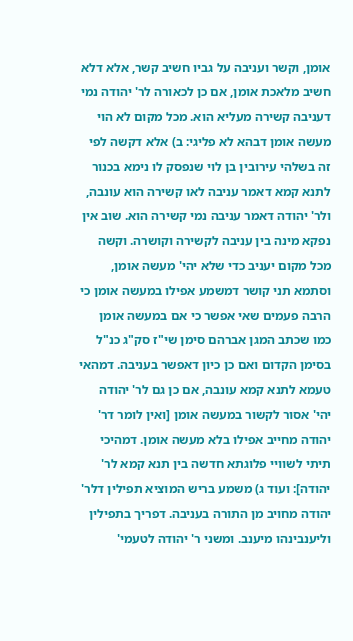אומן, וקשר ועניבה על גביו חשיב קשר, אלא דלא חשיב מלאכת אומן, אם כן לכאורה לר' יהודה נמי דעניבה קשירה מעליא הוא. מכל מקום לא הוי מעשה אומן דבהא לא פליגי: ב) אלא דקשה לפי זה בשלהי עירובין בן לוי שנפסק לו נימא בכנור לתנא קמא דאמר עניבה לאו קשירה הוא עונבה, ולר' יהודה דאמר עניבה נמי קשירה הוא. שוב אין נפקא מינה בין עניבה לקשירה וקושרה. וקשה מכל מקום יעניב כדי שלא יהי' מעשה אומן, וסתמא תני קושר דמשמע אפילו במעשה אומן כי הרבה פעמים שאי אפשר כי אם במעשה אומן כמו שכתב המגן אברהם סימן שי"ז סק"ג כנ"ל בסימן הקדום ואם כן כיון דאפשר בעניבה. דמהאי טעמא לתנא קמא עונבה, אם כן גם לר' יהודה יהי' אסור לקשור במעשה אומן [ואין לומר דר' יהודה מחייב אפילו בלא מעשה אומן. דמהיכי תיתי לשוויי פלוגתא חדשה בין תנא קמא לר' יהודה]: ועוד ג) משמע בריש המוציא תפילין דלר' יהודה מחויב מן התורה בעניבה. דפריך בתפילין וליענבינהו מיענב. ומשני ר' יהודה לטעמי'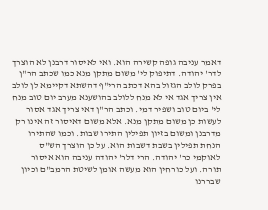דאמר עניבה גופה קשירה הוא. ואי לאיסור דרבנן לא הוצרך לדר' יהודה. דתיפוק לי' משום מתקן מנא כמו שכתב הר"ן בפרק לולב הגזול בהא דכתב הרי"ף דהשתא דקיימא לן לולב אין צריך אגד אי לא מנח ללולב בהושענא מערב יום טוב מנח לי' ביום טוב ושפיר דמי. וכתב הר"ן דאי צריך אגד אסור לעשות כן משום מתקן מנא. אלא משום דאיסור זה אינו רק מדרבנן ומשום בזיון תפילין התירו שבות. וכמו שהתירו הנחת תפילין בשבת דשבות הוא. על כן הוצרך הש"ס לאוקמי כר' יהודה. הרי דלר' יהודה עניבה הוא איסור תורה. ועל כורחין הוא מעשה אומן לשיטת הרמב"ם וכיון שבררנו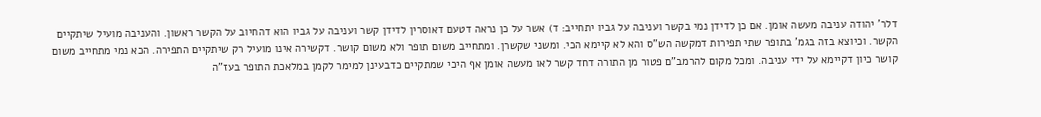דלר' יהודה עניבה מעשה אומן. אם כן לדידן נמי בקשר ועניבה על גביו יתחייב: ד) אשר על כן נראה דטעם דאוסרין לדידן קשר ועניבה על גביו הוא דהחיוב על הקשר ראשון. והעניבה מועיל שיתקיים הקשר. וכיוצא בזה בגמ' בתופר שתי תפירות דמקשה הש"ס והא לא קיימא הכי. ומשני שקשרן. ומתחייב משום תופר ולא משום קושר. דקשירה אינו מועיל רק שיתקיים התפירה. הכא נמי מתחייב משום קושר כיון דקיימא על ידי עניבה. ומכל מקום להרמב"ם פטור מן התורה דחד קשר לאו מעשה אומן אף היכי שמתקיים כדבעינן למימר לקמן במלאכת התופר בעז"ה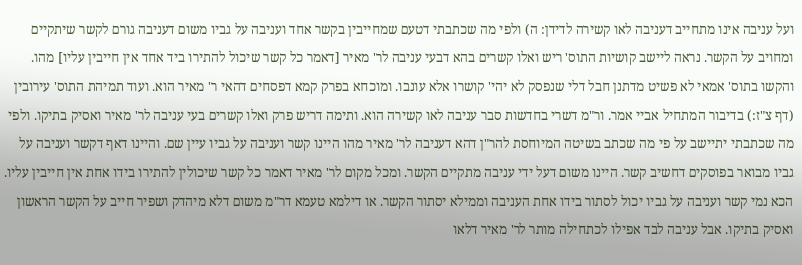ועל עניבה אינו מתחייב דעניבה לאו קשירה לדידן: ה) ולפי מה שכתבתי דטעם שמחייבין בקשר אחד ועניבה על גביו משום דעניבה גורם לקשר שיתקיים ומחויב על הקשר. נראה ליישב קושיות התוס' ריש ואלו קשרים בהא דבעי עניבה לר' מאיר [דאמר כל קשר שיכול להתירו ביד אחד אין חייבין עליו] מהו. והקשו בתוס' אמאי לא פשיט מדתנן חבל דלי שנפסק לא יהי' קושרו אלא עונבו. ומוכחא בפרק קמא דפסחים דהאי ר' מאיר הוא. ועוד תמיהת התוס' עירובין (דף צ"ז:) בדיבור המתחיל אביי אמר. ור"מ דשרי בחדשות סבר עניבה לאו קשירה הוא. ותימה דריש פרק ואלו קשרים בעי עניבה לר' מאיר ואסיק בתיקו. ולפי מה שכתבתי יתיישב על פי מה שכתב בשיטה המיוחסת להר"ן דהא דעניבה לר' מאיר מהו היינו קשר ועניבה על גביו עיין שם. והיינו דאף דקשר ועניבה על גביו מבואר בפוסקים דחשיב קשר. היינו משום דעל ידי עניבה מתקיים הקשר. ומכל מקום לר' מאיר דאמר כל קשר שיכולין להתירו בידו אחת אין חייבין עליו. הכא נמי קשר ועניבה על גביו יכול לסתור בידו אחת העניבה וממילא יסתור הקשר. או דילמא טעמא דר"מ משום דלא מיהדק ושפיר חייב על הקשר הראשון ואסיק בתיקו. אבל עניבה לבד אפילו לכתחילה מותר לר' מאיר דלאו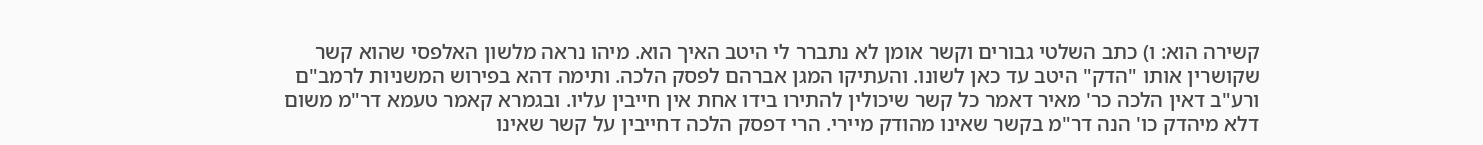קשירה הוא: ו) כתב השלטי גבורים וקשר אומן לא נתברר לי היטב האיך הוא. מיהו נראה מלשון האלפסי שהוא קשר שקושרין אותו "הדק" היטב עד כאן לשונו. והעתיקו המגן אברהם לפסק הלכה. ותימה דהא בפירוש המשניות לרמב"ם ורע"ב דאין הלכה כר' מאיר דאמר כל קשר שיכולין להתירו בידו אחת אין חייבין עליו. ובגמרא קאמר טעמא דר"מ משום דלא מיהדק כו' הנה דר"מ בקשר שאינו מהודק מיירי. הרי דפסק הלכה דחייבין על קשר שאינו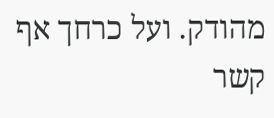מהודק. ועל כרחך אף קשר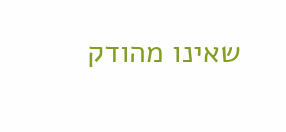שאינו מהודק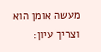מעשה אומן הוא וצריך עיון: